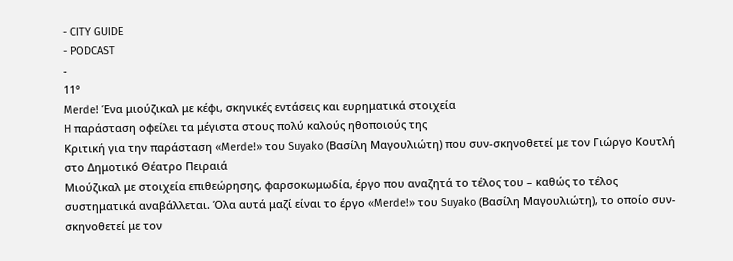- CITY GUIDE
- PODCAST
-
11°
Merde! Ένα μιούζικαλ με κέφι, σκηνικές εντάσεις και ευρηματικά στοιχεία
H παράσταση οφείλει τα μέγιστα στους πολύ καλούς ηθοποιούς της
Κριτική για την παράσταση «Merde!» του Suyako (Βασίλη Μαγουλιώτη) που συν-σκηνοθετεί με τον Γιώργο Κουτλή στο Δημοτικό Θέατρο Πειραιά
Μιούζικαλ με στοιχεία επιθεώρησης, φαρσοκωμωδία, έργο που αναζητά το τέλος του – καθώς το τέλος συστηματικά αναβάλλεται. Όλα αυτά μαζί είναι το έργο «Merde!» του Suyako (Βασίλη Μαγουλιώτη), το οποίο συν-σκηνοθετεί με τον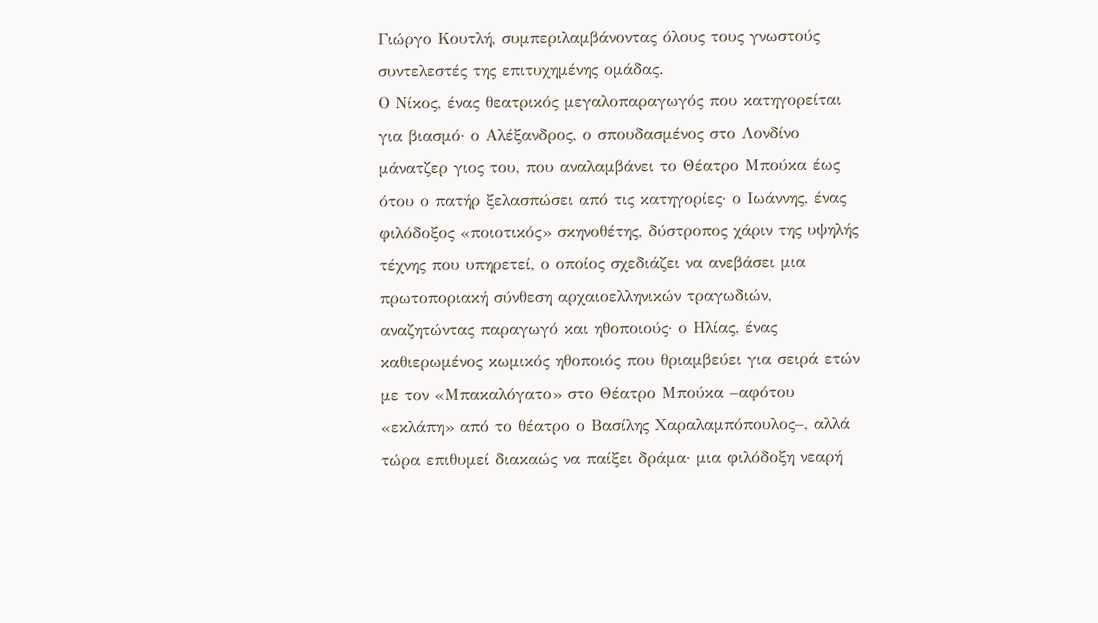Γιώργο Κουτλή, συμπεριλαμβάνοντας όλους τους γνωστούς συντελεστές της επιτυχημένης ομάδας.
Ο Νίκος, ένας θεατρικός μεγαλοπαραγωγός που κατηγορείται για βιασμό· ο Αλέξανδρος, ο σπουδασμένος στο Λονδίνο μάνατζερ γιος του, που αναλαμβάνει το Θέατρο Μπούκα έως ότου ο πατήρ ξελασπώσει από τις κατηγορίες· ο Ιωάννης, ένας φιλόδοξος «ποιοτικός» σκηνοθέτης, δύστροπος χάριν της υψηλής τέχνης που υπηρετεί, ο οποίος σχεδιάζει να ανεβάσει μια πρωτοποριακή σύνθεση αρχαιοελληνικών τραγωδιών, αναζητώντας παραγωγό και ηθοποιούς· ο Ηλίας, ένας καθιερωμένος κωμικός ηθοποιός που θριαμβεύει για σειρά ετών με τον «Μπακαλόγατο» στο Θέατρο Μπούκα –αφότου «εκλάπη» από το θέατρο ο Βασίλης Χαραλαμπόπουλος–, αλλά τώρα επιθυμεί διακαώς να παίξει δράμα· μια φιλόδοξη νεαρή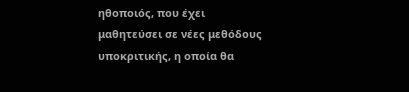ηθοποιός, που έχει μαθητεύσει σε νέες μεθόδους υποκριτικής, η οποία θα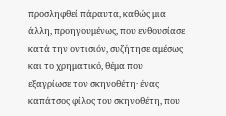προσληφθεί πάραυτα, καθώς μια άλλη, προηγουμένως, που ενθουσίασε κατά την οντισιόν, συζήτησε αμέσως και το χρηματικό, θέμα που εξαγρίωσε τον σκηνοθέτη· ένας καπάτσος φίλος του σκηνοθέτη, που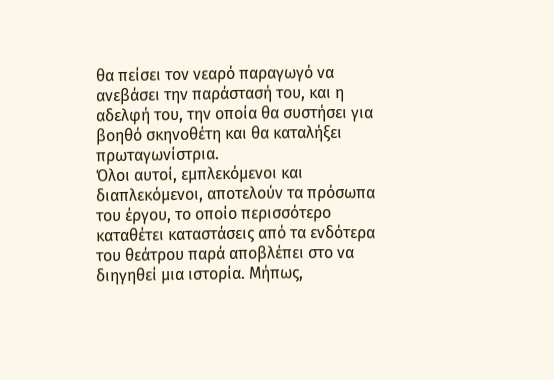θα πείσει τον νεαρό παραγωγό να ανεβάσει την παράστασή του, και η αδελφή του, την οποία θα συστήσει για βοηθό σκηνοθέτη και θα καταλήξει πρωταγωνίστρια.
Όλοι αυτοί, εμπλεκόμενοι και διαπλεκόμενοι, αποτελούν τα πρόσωπα του έργου, το οποίο περισσότερο καταθέτει καταστάσεις από τα ενδότερα του θεάτρου παρά αποβλέπει στο να διηγηθεί μια ιστορία. Μήπως,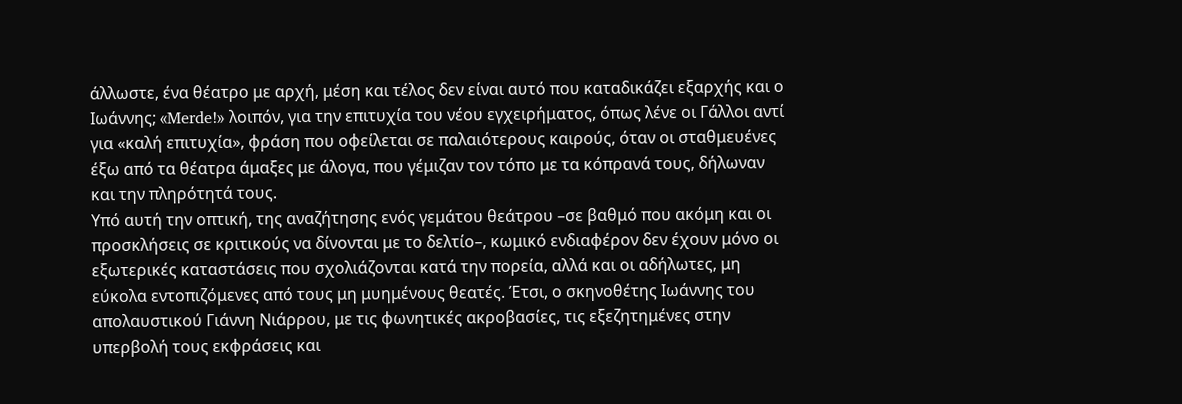άλλωστε, ένα θέατρο με αρχή, μέση και τέλος δεν είναι αυτό που καταδικάζει εξαρχής και ο Ιωάννης; «Merde!» λοιπόν, για την επιτυχία του νέου εγχειρήματος, όπως λένε οι Γάλλοι αντί για «καλή επιτυχία», φράση που οφείλεται σε παλαιότερους καιρούς, όταν οι σταθμευένες έξω από τα θέατρα άμαξες με άλογα, που γέμιζαν τον τόπο με τα κόπρανά τους, δήλωναν και την πληρότητά τους.
Υπό αυτή την οπτική, της αναζήτησης ενός γεμάτου θεάτρου –σε βαθμό που ακόμη και οι προσκλήσεις σε κριτικούς να δίνονται με το δελτίο–, κωμικό ενδιαφέρον δεν έχουν μόνο οι εξωτερικές καταστάσεις που σχολιάζονται κατά την πορεία, αλλά και οι αδήλωτες, μη εύκολα εντοπιζόμενες από τους μη μυημένους θεατές. Έτσι, ο σκηνοθέτης Ιωάννης του απολαυστικού Γιάννη Νιάρρου, με τις φωνητικές ακροβασίες, τις εξεζητημένες στην υπερβολή τους εκφράσεις και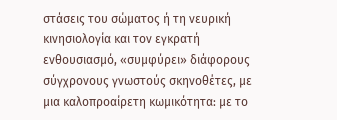στάσεις του σώματος ή τη νευρική κινησιολογία και τον εγκρατή ενθουσιασμό, «συμφύρει» διάφορους σύγχρονους γνωστούς σκηνοθέτες, με μια καλοπροαίρετη κωμικότητα: με το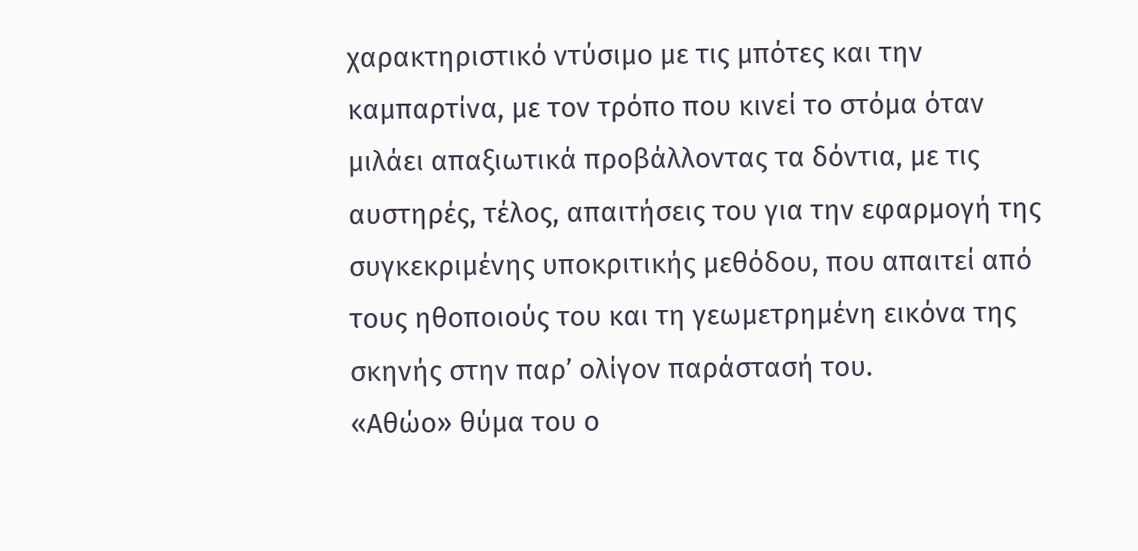χαρακτηριστικό ντύσιμο με τις μπότες και την καμπαρτίνα, με τον τρόπο που κινεί το στόμα όταν μιλάει απαξιωτικά προβάλλοντας τα δόντια, με τις αυστηρές, τέλος, απαιτήσεις του για την εφαρμογή της συγκεκριμένης υποκριτικής μεθόδου, που απαιτεί από τους ηθοποιούς του και τη γεωμετρημένη εικόνα της σκηνής στην παρ’ ολίγον παράστασή του.
«Αθώο» θύμα του ο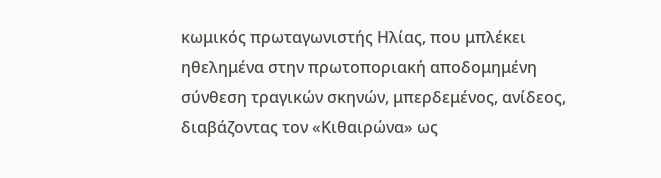κωμικός πρωταγωνιστής Ηλίας, που μπλέκει ηθελημένα στην πρωτοποριακή αποδομημένη σύνθεση τραγικών σκηνών, μπερδεμένος, ανίδεος, διαβάζοντας τον «Κιθαιρώνα» ως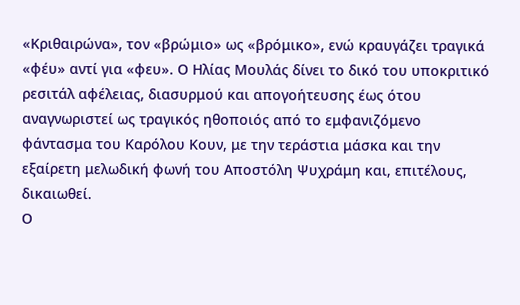«Κριθαιρώνα», τον «βρώμιο» ως «βρόμικο», ενώ κραυγάζει τραγικά «φέυ» αντί για «φευ». Ο Ηλίας Μουλάς δίνει το δικό του υποκριτικό ρεσιτάλ αφέλειας, διασυρμού και απογοήτευσης έως ότου αναγνωριστεί ως τραγικός ηθοποιός από το εμφανιζόμενο φάντασμα του Καρόλου Κουν, με την τεράστια μάσκα και την εξαίρετη μελωδική φωνή του Αποστόλη Ψυχράμη και, επιτέλους, δικαιωθεί.
Ο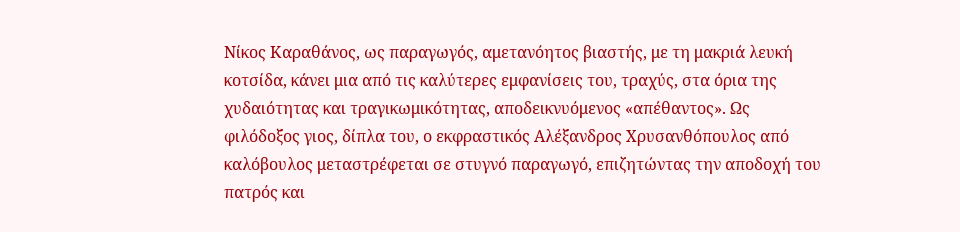Νίκος Καραθάνος, ως παραγωγός, αμετανόητος βιαστής, με τη μακριά λευκή κοτσίδα, κάνει μια από τις καλύτερες εμφανίσεις του, τραχύς, στα όρια της χυδαιότητας και τραγικωμικότητας, αποδεικνυόμενος «απέθαντος». Ως φιλόδοξος γιος, δίπλα του, ο εκφραστικός Αλέξανδρος Χρυσανθόπουλος από καλόβουλος μεταστρέφεται σε στυγνό παραγωγό, επιζητώντας την αποδοχή του πατρός και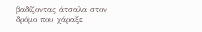βαδίζοντας άτσαλα στον δρόμο που χάραξε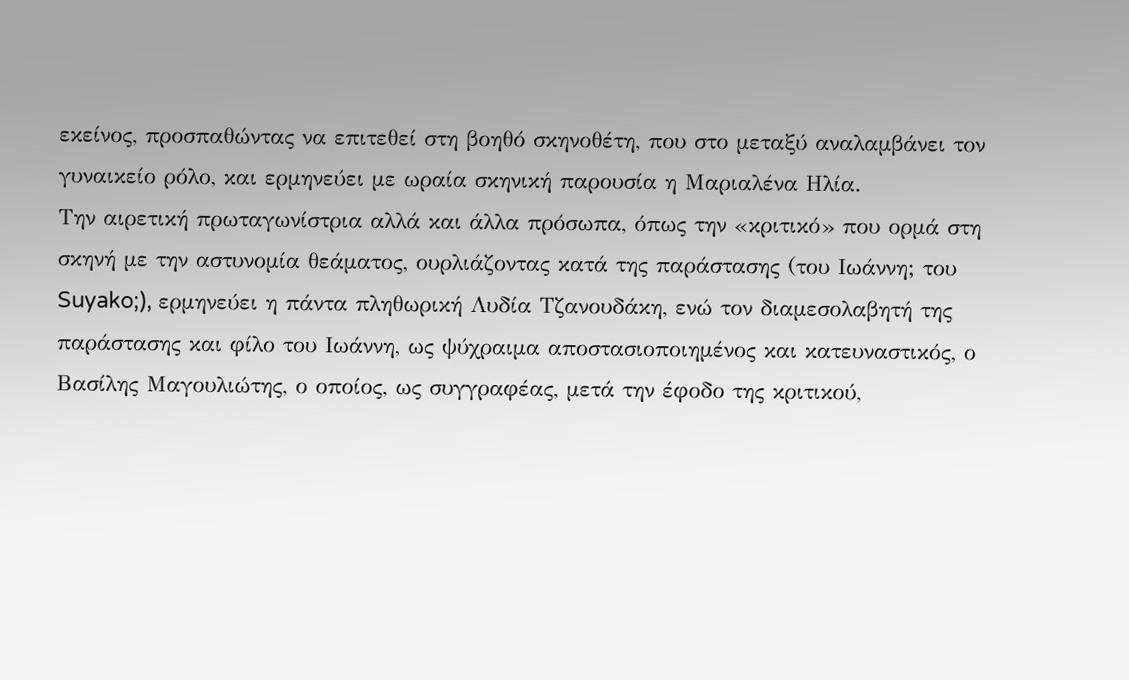εκείνος, προσπαθώντας να επιτεθεί στη βοηθό σκηνοθέτη, που στο μεταξύ αναλαμβάνει τον γυναικείο ρόλο, και ερμηνεύει με ωραία σκηνική παρουσία η Μαριαλένα Ηλία.
Την αιρετική πρωταγωνίστρια αλλά και άλλα πρόσωπα, όπως την «κριτικό» που ορμά στη σκηνή με την αστυνομία θεάματος, ουρλιάζοντας κατά της παράστασης (του Ιωάννη; του Suyako;), ερμηνεύει η πάντα πληθωρική Λυδία Τζανουδάκη, ενώ τον διαμεσολαβητή της παράστασης και φίλο του Ιωάννη, ως ψύχραιμα αποστασιοποιημένος και κατευναστικός, ο Βασίλης Μαγουλιώτης, ο οποίος, ως συγγραφέας, μετά την έφοδο της κριτικού,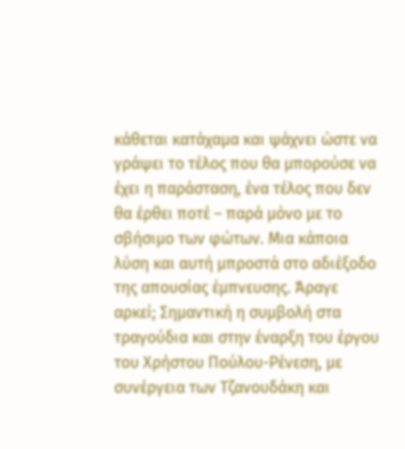κάθεται κατάχαμα και ψάχνει ώστε να γράψει το τέλος που θα μπορούσε να έχει η παράσταση, ένα τέλος που δεν θα έρθει ποτέ – παρά μόνο με το σβήσιμο των φώτων. Μια κάποια λύση και αυτή μπροστά στο αδιέξοδο της απουσίας έμπνευσης. Άραγε αρκεί; Σημαντική η συμβολή στα τραγούδια και στην έναρξη του έργου του Χρήστου Πούλου-Ρένεση, με συνέργεια των Τζανουδάκη και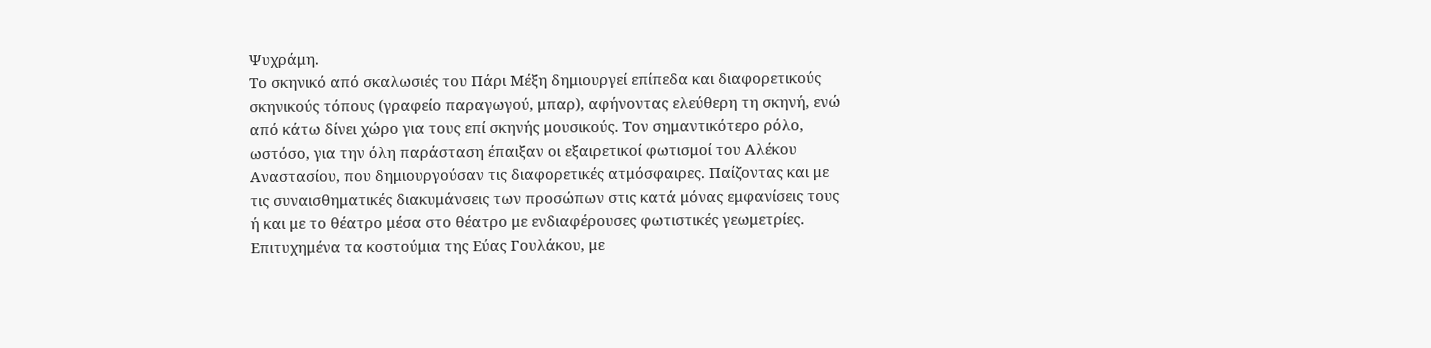Ψυχράμη.
Το σκηνικό από σκαλωσιές του Πάρι Μέξη δημιουργεί επίπεδα και διαφορετικούς σκηνικούς τόπους (γραφείο παραγωγού, μπαρ), αφήνοντας ελεύθερη τη σκηνή, ενώ από κάτω δίνει χώρο για τους επί σκηνής μουσικούς. Τον σημαντικότερο ρόλο, ωστόσο, για την όλη παράσταση έπαιξαν οι εξαιρετικοί φωτισμοί του Αλέκου Αναστασίου, που δημιουργούσαν τις διαφορετικές ατμόσφαιρες. Παίζοντας και με τις συναισθηματικές διακυμάνσεις των προσώπων στις κατά μόνας εμφανίσεις τους ή και με το θέατρο μέσα στο θέατρο με ενδιαφέρουσες φωτιστικές γεωμετρίες. Επιτυχημένα τα κοστούμια της Εύας Γουλάκου, με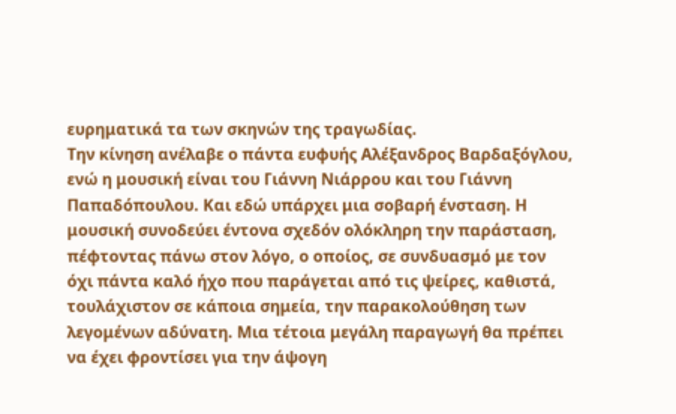ευρηματικά τα των σκηνών της τραγωδίας.
Την κίνηση ανέλαβε ο πάντα ευφυής Αλέξανδρος Βαρδαξόγλου, ενώ η μουσική είναι του Γιάννη Νιάρρου και του Γιάννη Παπαδόπουλου. Και εδώ υπάρχει μια σοβαρή ένσταση. Η μουσική συνοδεύει έντονα σχεδόν ολόκληρη την παράσταση, πέφτοντας πάνω στον λόγο, ο οποίος, σε συνδυασμό με τον όχι πάντα καλό ήχο που παράγεται από τις ψείρες, καθιστά, τουλάχιστον σε κάποια σημεία, την παρακολούθηση των λεγομένων αδύνατη. Μια τέτοια μεγάλη παραγωγή θα πρέπει να έχει φροντίσει για την άψογη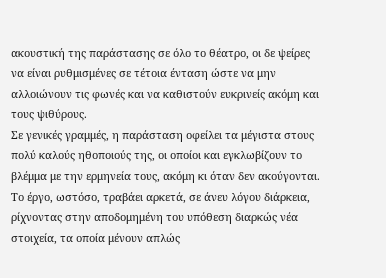ακουστική της παράστασης σε όλο το θέατρο, οι δε ψείρες να είναι ρυθμισμένες σε τέτοια ένταση ώστε να μην αλλοιώνουν τις φωνές και να καθιστούν ευκρινείς ακόμη και τους ψιθύρους.
Σε γενικές γραμμές, η παράσταση οφείλει τα μέγιστα στους πολύ καλούς ηθοποιούς της, οι οποίοι και εγκλωβίζουν το βλέμμα με την ερμηνεία τους, ακόμη κι όταν δεν ακούγονται. Το έργο, ωστόσο, τραβάει αρκετά, σε άνευ λόγου διάρκεια, ρίχνοντας στην αποδομημένη του υπόθεση διαρκώς νέα στοιχεία, τα οποία μένουν απλώς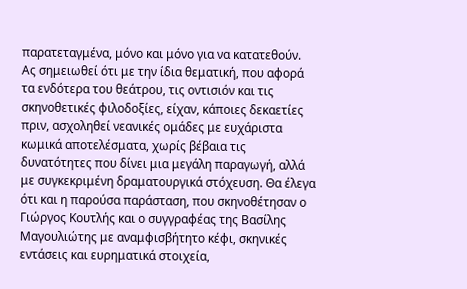παρατεταγμένα, μόνο και μόνο για να κατατεθούν.
Ας σημειωθεί ότι με την ίδια θεματική, που αφορά τα ενδότερα του θεάτρου, τις οντισιόν και τις σκηνοθετικές φιλοδοξίες, είχαν, κάποιες δεκαετίες πριν, ασχοληθεί νεανικές ομάδες με ευχάριστα κωμικά αποτελέσματα, χωρίς βέβαια τις δυνατότητες που δίνει μια μεγάλη παραγωγή, αλλά με συγκεκριμένη δραματουργικά στόχευση. Θα έλεγα ότι και η παρούσα παράσταση, που σκηνοθέτησαν ο Γιώργος Κουτλής και ο συγγραφέας της Βασίλης Μαγουλιώτης με αναμφισβήτητο κέφι, σκηνικές εντάσεις και ευρηματικά στοιχεία,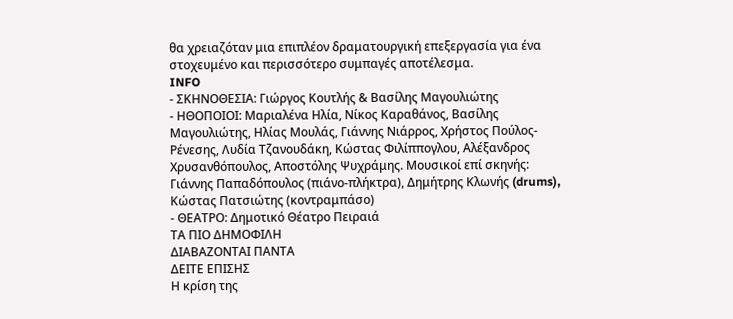θα χρειαζόταν μια επιπλέον δραματουργική επεξεργασία για ένα στοχευμένο και περισσότερο συμπαγές αποτέλεσμα.
INFO
- ΣΚΗΝΟΘΕΣΙΑ: Γιώργος Κουτλής & Βασίλης Μαγουλιώτης
- ΗΘΟΠΟΙΟΙ: Μαριαλένα Ηλία, Νίκος Καραθάνος, Βασίλης Μαγουλιώτης, Ηλίας Μουλάς, Γιάννης Νιάρρος, Χρήστος Πούλος-Ρένεσης, Λυδία Τζανουδάκη, Κώστας Φιλίππογλου, Αλέξανδρος Χρυσανθόπουλος, Αποστόλης Ψυχράμης. Μουσικοί επί σκηνής: Γιάννης Παπαδόπουλος (πιάνο-πλήκτρα), Δημήτρης Κλωνής (drums), Κώστας Πατσιώτης (κοντραμπάσο)
- ΘΕΑΤΡΟ: Δημοτικό Θέατρο Πειραιά
ΤΑ ΠΙΟ ΔΗΜΟΦΙΛΗ
ΔΙΑΒΑΖΟΝΤΑΙ ΠΑΝΤΑ
ΔΕΙΤΕ ΕΠΙΣΗΣ
Η κρίση της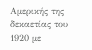Αμερικής της δεκαετίας του 1920 με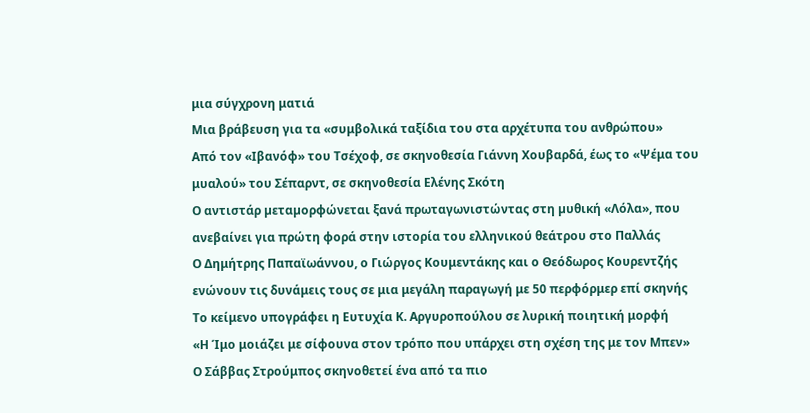μια σύγχρονη ματιά
Μια βράβευση για τα «συμβολικά ταξίδια του στα αρχέτυπα του ανθρώπου»
Από τον «Ιβανόφ» του Τσέχοφ, σε σκηνοθεσία Γιάννη Χουβαρδά, έως το «Ψέμα του μυαλού» του Σέπαρντ, σε σκηνοθεσία Ελένης Σκότη
Ο αντιστάρ µεταµορφώνεται ξανά πρωταγωνιστώντας στη µυθική «Λόλα», που ανεβαίνει για πρώτη φορά στην ιστορία του ελληνικού θεάτρου στο Παλλάς
Ο Δημήτρης Παπαϊωάννου, ο Γιώργος Κουμεντάκης και ο Θεόδωρος Κουρεντζής ενώνουν τις δυνάμεις τους σε μια μεγάλη παραγωγή με 50 περφόρμερ επί σκηνής
Το κείμενο υπογράφει η Ευτυχία Κ. Αργυροπούλου σε λυρική ποιητική μορφή
«Η Ίμο μοιάζει με σίφουνα στον τρόπο που υπάρχει στη σχέση της με τον Μπεν»
Ο Σάββας Στρούμπος σκηνοθετεί ένα από τα πιο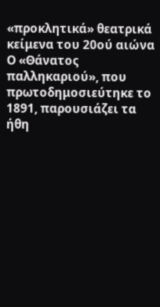«προκλητικά» θεατρικά κείμενα του 20ού αιώνα
Ο «Θάνατος παλληκαριού», που πρωτοδημοσιεύτηκε το 1891, παρουσιάζει τα ήθη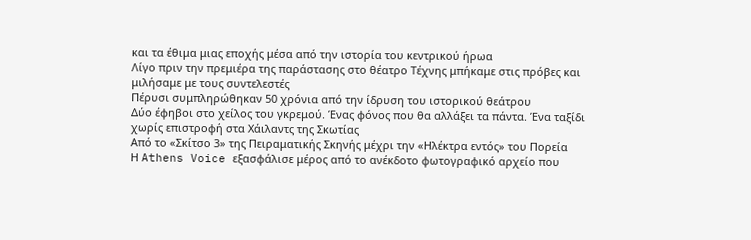και τα έθιμα μιας εποχής μέσα από την ιστορία του κεντρικού ήρωα
Λίγο πριν την πρεμιέρα της παράστασης στο θέατρο Τέχνης μπήκαμε στις πρόβες και μιλήσαμε με τους συντελεστές
Πέρυσι συμπληρώθηκαν 50 χρόνια από την ίδρυση του ιστορικού θεάτρου
Δύο έφηβοι στο χείλος του γκρεμού. Ένας φόνος που θα αλλάξει τα πάντα. Ένα ταξίδι χωρίς επιστροφή στα Χάιλαντς της Σκωτίας
Από το «Σκίτσο 3» της Πειραματικής Σκηνής μέχρι την «Ηλέκτρα εντός» του Πορεία
Η Athens Voice εξασφάλισε μέρος από το ανέκδοτο φωτογραφικό αρχείο που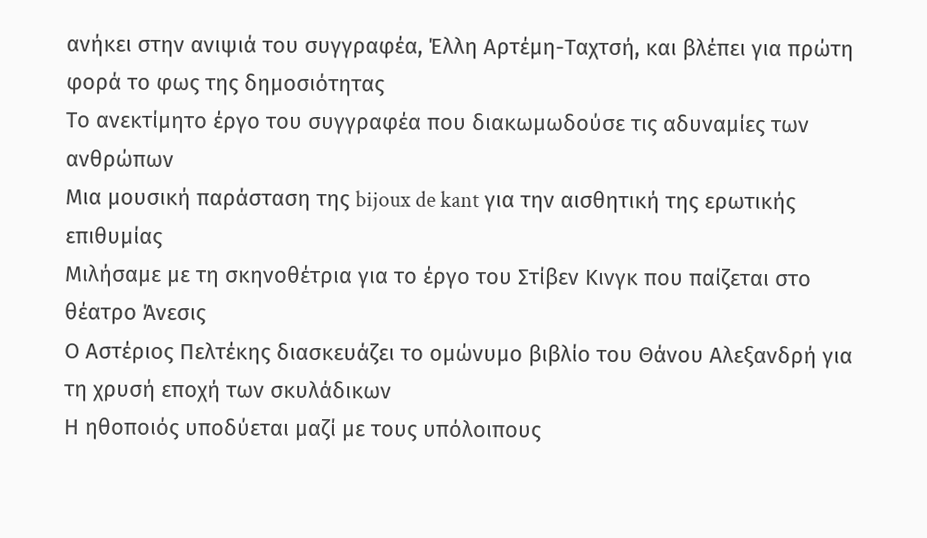ανήκει στην ανιψιά του συγγραφέα, Έλλη Αρτέμη-Ταχτσή, και βλέπει για πρώτη φορά το φως της δημοσιότητας
Το ανεκτίμητο έργο του συγγραφέα που διακωμωδούσε τις αδυναμίες των ανθρώπων
Μια μουσική παράσταση της bijoux de kant για την αισθητική της ερωτικής επιθυμίας
Μιλήσαμε με τη σκηνοθέτρια για το έργο του Στίβεν Κινγκ που παίζεται στο θέατρο Άνεσις
Ο Αστέριος Πελτέκης διασκευάζει το ομώνυμο βιβλίο του Θάνου Αλεξανδρή για τη χρυσή εποχή των σκυλάδικων
Η ηθοποιός υποδύεται μαζί με τους υπόλοιπους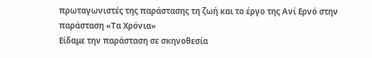πρωταγωνιστές της παράστασης τη ζωή και το έργο της Ανί Ερνό στην παράσταση «Τα Χρόνια»
Είδαμε την παράσταση σε σκηνοθεσία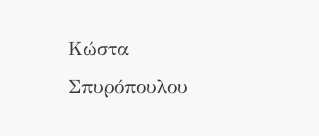Κώστα Σπυρόπουλου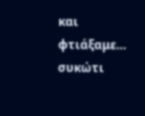και φτιάξαμε… συκώτι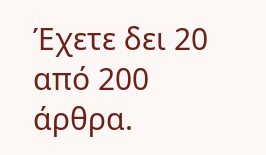Έχετε δει 20 από 200 άρθρα.